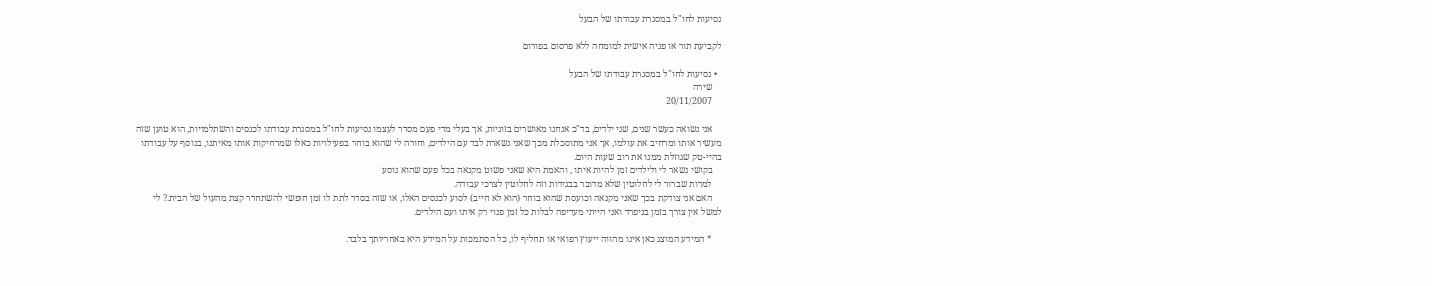נסיעות לחו"ל במסגרת עבודתו של הבעל

לקביעת תור או פניה אישית למומחה ללא פרסום בפורום

  • נסיעות לחו"ל במסגרת עבודתו של הבעל
    שירה
    20/11/2007

    אני נשואה כעשר שנים, שני ילדים, בד"כ אנחנו מאושרים בזוגיות, אך בעלי מדי פעם מסדר לעצמו נסיעות לחו"ל במסגרת עבודתו לכנסים והשתלמויות, הוא טוען שזה מעשיר אותו ומרחיב את עולמו, אך אני מתוסכלת מכך שאני נשארת לבד עם הילדים, וחורה לי שהוא בוחר בפעילויות כאלו שמרחיקות אותו מאיתנו, בנוסף על עבודתו בהיי-טק שגוזלת ממנו את רוב שעות היום.
    בקושי נשאר לי ולילדים זמן להיות איתו , והאמת היא שאני פשוט מקנאה בכל פעם שהוא נוסע
    למרות שברור לי לחלוטין שלא מדובר בבגידות וזה לחלוטין לצרכי עבודה.
    האם אני צודקת בכך שאני מקנאה וכועסת שהוא בוחר (הוא לא חייב) לסוע לכנסים האלו, או שזה בסדר לתת לו זמן חופשי להשתחרר קצת מהעול של הבית.? לי למשל אין צורך בזמן בניפרד ואני הייתי מעדיפה לבלות כל זמן פנוי רק איתו ועם הילדים.

    * המידע המוצג כאן אינו מהווה ייעוץ רפואי או תחליף לו, כל הסתמכות על המידע היא באחריותך בלבד.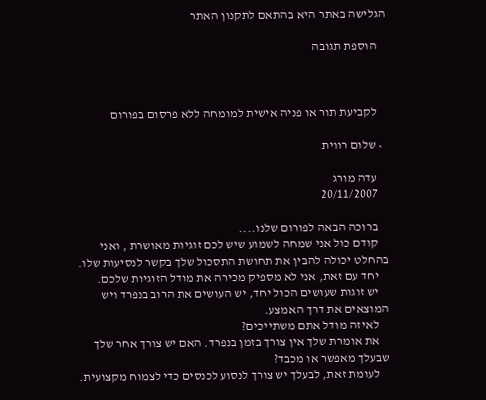הגלישה באתר היא בהתאם לתקנון האתר

    הוספת תגובה



    לקביעת תור או פניה אישית למומחה ללא פרסום בפורום

  • שלום רווית

    עדה מורג
    20/11/2007

    ברוכה הבאה לפורום שלנו....
    קודם כול אני שמחה לשמוע שיש לכם זוגיות מאושרת , ואני בהחלט יכולה להבין את תחושת התסכול שלך בקשר לנסיעות שלו.
    יחד עם זאת, אני לא מספיק מכירה את מודל הזוגיות שלכם.
    יש זוגות שעושים הכול יחד, יש העושים את הרוב בנפרד ויש המוצאים את דרך האמצע.
    לאיזה מודל אתם משתייכים?
    את אומרת שלך אין צורך בזמן בנפרד. האם יש צורך אחר שלך שבעלך מאפשר או מכבד?
    לעומת זאת, לבעלך יש צורך לנסוע לכנסים כדי לצמוח מקצועית.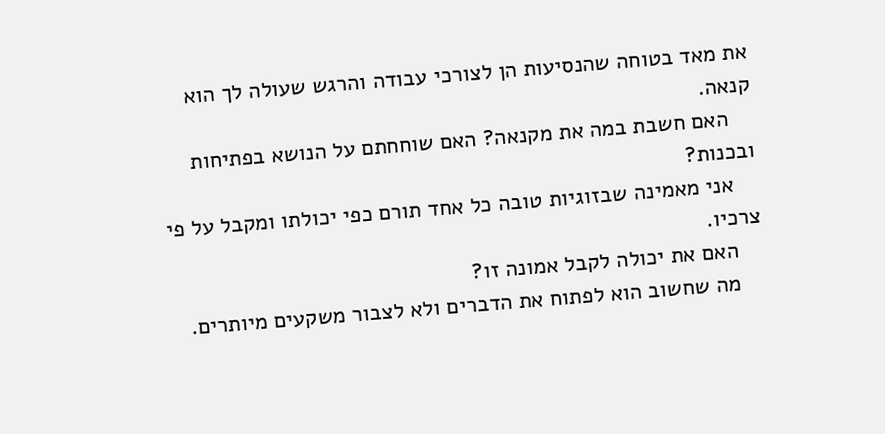את מאד בטוחה שהנסיעות הן לצורכי עבודה והרגש שעולה לך הוא קנאה.
    האם חשבת במה את מקנאה? האם שוחחתם על הנושא בפתיחות ובכנות?
    אני מאמינה שבזוגיות טובה כל אחד תורם כפי יכולתו ומקבל על פי צרכיו.
    האם את יכולה לקבל אמונה זו?
    מה שחשוב הוא לפתוח את הדברים ולא לצבור משקעים מיותרים.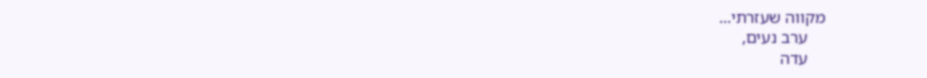מקווה שעזרתי...
    ערב נעים,
    עדה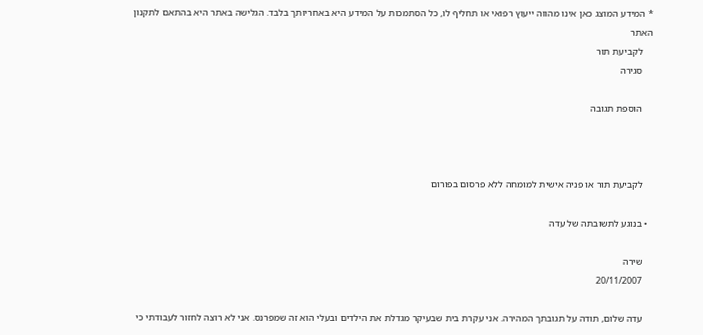* המידע המוצג כאן אינו מהווה ייעוץ רפואי או תחליף לו, כל הסתמכות על המידע היא באחריותך בלבד. הגלישה באתר היא בהתאם לתקנון האתר
    לקביעת תור
    סגירה

    הוספת תגובה



    לקביעת תור או פניה אישית למומחה ללא פרסום בפורום

  • בנוגע לתשובתה של עדה

    שירה
    20/11/2007

    עדה שלום, תודה על תגובתך המהירה. אני עקרת בית שבעיקר מגדלת את הילדים ובעלי הוא זה שמפרנס. אני לא רוצה לחזור לעבודתי כי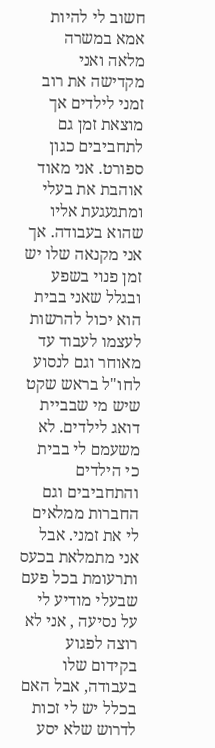חשוב לי להיות אמא במשרה מלאה ואני מקדישה את רוב זמני לילדים אך מוצאת זמן גם לתחביבים כגון ספורט. אני מאוד אוהבת את בעלי ומתגעגעת אליו שהוא בעבודה. אך אני מקנאה שלו יש זמן פנוי בשפע ובגלל שאני בבית הוא יכול להרשות לעצמו לעבוד עד מאוחר וגם לנסוע לחו"ל בראש שקט שיש מי שבביית דואג לילדים. לא משעמם לי בבית כי הילדים והתחביבים וגם החברות ממלאים לי את זמני. אבל אני מתמלאת בכעס ותרעומת בכל פעם שבעלי מודיע לי על נסיעה , אני לא רוצה לפגוע בקידום שלו בעבודה, אבל האם בכלל יש לי זכות לדרוש שלא יסע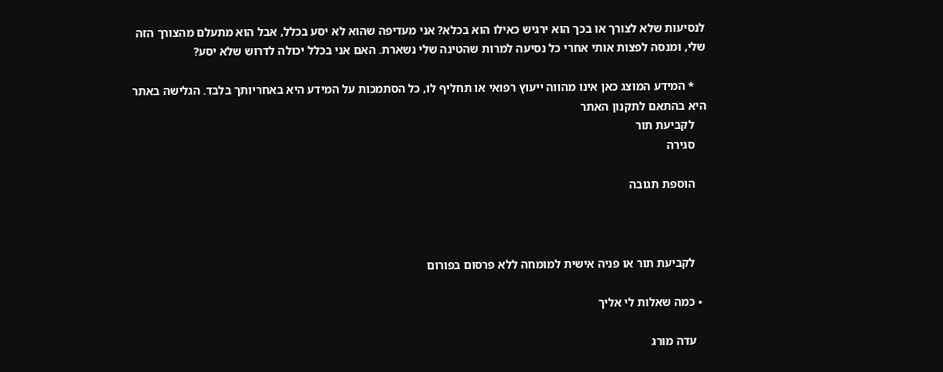לנסיעות שלא לצורך או בכך הוא ירגיש כאילו הוא בכלא? אני מעדיפה שהוא לא יסע בכלל, אבל הוא מתעלם מהצורך הזה שלי, ומנסה לפצות אותי אחרי כל נסיעה למרות שהטינה שלי נשארת. האם אני בכלל יכולה לדרוש שלא יסע?

    * המידע המוצג כאן אינו מהווה ייעוץ רפואי או תחליף לו, כל הסתמכות על המידע היא באחריותך בלבד. הגלישה באתר היא בהתאם לתקנון האתר
    לקביעת תור
    סגירה

    הוספת תגובה



    לקביעת תור או פניה אישית למומחה ללא פרסום בפורום

  • כמה שאלות לי אליך

    עדה מורג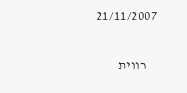21/11/2007

    רווית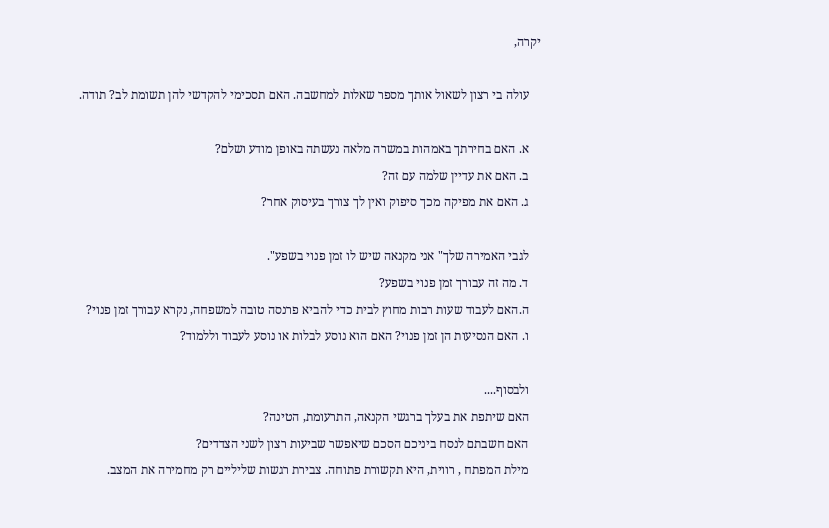יקרה,

    עולה בי רצון לשאול אותך מספר שאלות למחשבה. האם תסכימי להקדשי להן תשומת לב? תודה.

    א. האם בחירתך באמהות במשרה מלאה נעשתה באופן מודע ושלם?
    ב. האם את עדיין שלמה עם זה?
    ג. האם את מפיקה מכך סיפוק ואין לך צורך בעיסוק אחר?

    לגבי האמירה שלך" אני מקנאה שיש לו זמן פנוי בשפע".
    ד. מה זה עבורך זמן פנוי בשפע?
    ה.האם לעבוד שעות רבות מחוץ לבית כדי להביא פרנסה טובה למשפחה, נקרא עבורך זמן פנוי?
    ו. האם הנסיעות הן זמן פנוי? האם הוא נוסע לבלות או נוסע לעבוד וללמוד?

    ולבסוף....
    האם שיתפת את בעלך ברגשי הקנאה, התרעומת, הטינה?
    האם חשבתם לנסח ביניכם הסכם שיאפשר שביעות רצון לשני הצדדים?
    מילת המפתח , רווית, היא תקשורת פתוחה. צבירת רגשות שליליים רק מחמירה את המצב.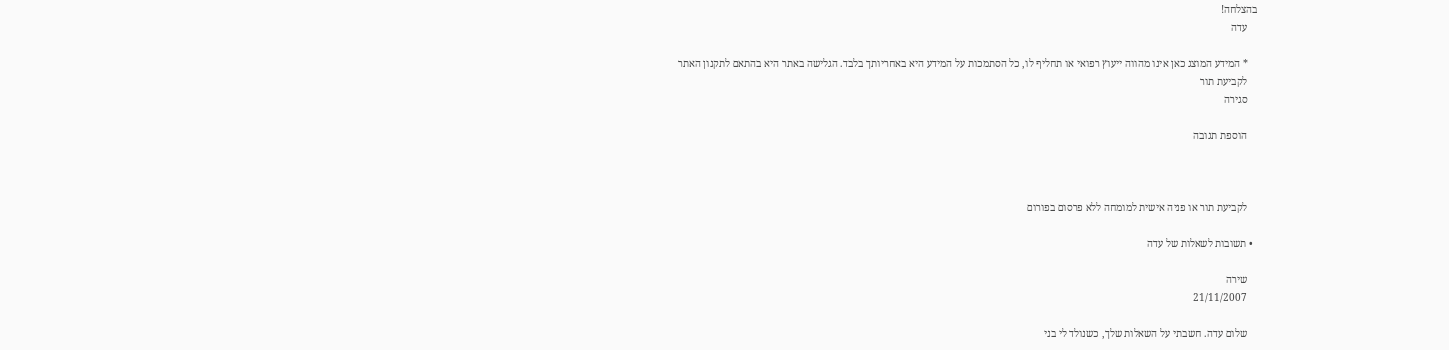בהצלחה!
    עדה

    * המידע המוצג כאן אינו מהווה ייעוץ רפואי או תחליף לו, כל הסתמכות על המידע היא באחריותך בלבד. הגלישה באתר היא בהתאם לתקנון האתר
    לקביעת תור
    סגירה

    הוספת תגובה



    לקביעת תור או פניה אישית למומחה ללא פרסום בפורום

  • תשובות לשאלות של עדה

    שירה
    21/11/2007

    שלום עדה. חשבתי על השאלות שלך, כשנולד לי בני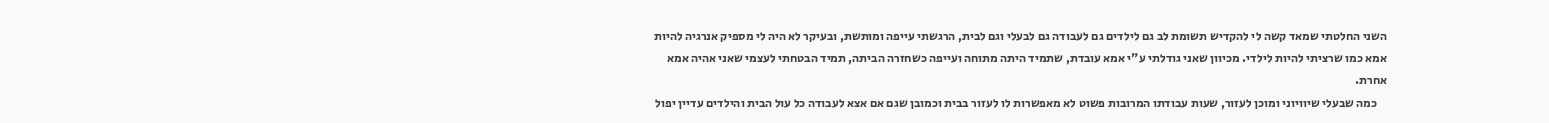השני החלטתי שמאד קשה לי להקדיש תשומת לב גם לילדים גם לעבודה גם לבעלי וגם לבית, הרגשתי עייפה ומותשת, ובעיקר לא היה לי מספיק אנרגיה להיות אמא כמו שרציתי להיות לילדי. מכיוון שאני גודלתי ע"י אמא עובדת, שתמיד היתה מתוחה ועייפה כשחזרה הביתה, תמיד הבטחתי לעצמי שאני אהיה אמא אחרת.
    כמה שבעלי שיוויוני ומוכן לעזור, שעות עבודתו המרובות פשוט לא מאפשרות לו לעזור בבית וכמובן שגם אם אצא לעבודה כל עול הבית והילדים עדיין יפול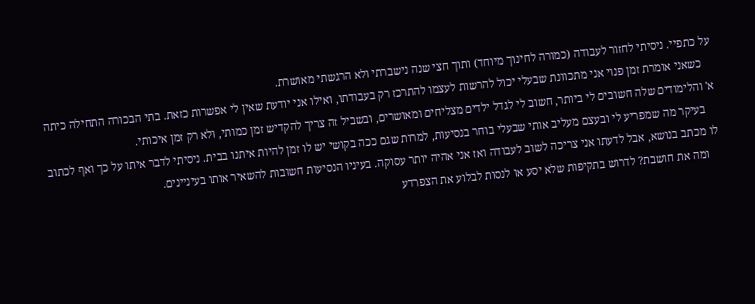על כתפיי. ניסיתי לחזור לעבודה (כמורה לחינוך מיוחד) ותוך חצי שנה נישברתי ולא הרגשתי מאושרת.
    כשאני אומרת זמן פנוי אני מתכוונת שבעלי יכול להרשות לעצמו להתרכז רק בעבודתו, ואילו אני יודעת שאין לי אפשרות כזאת. בתי הבכורה התחילה כיתה א' והלימודים שלה חשובים לי ביותר, חשוב לי לגדל ילדים מצליחים ומאושרים, ובשביל זה צריך להקדיש זמן כמותי, ולא רק זמן איכותי.
    בעיקר מה שמפריע לי ובעצם מעליב אותי שבעלי בוחר בנסיעות, למרות שגם ככה בקושי יש לו זמן להיות איתנו בבית. ניסיתי לדבר איתו על כך ואף לכתוב לו מכתב בנושא, אבל לדעתו אני צריכה לשוב לעבודה ואז אני אהיה יותר עסוקה. בעיניו הנסיעות חשובות להשאיר אותו בעיניינים.
    ומה את חושבת? לדרוש בתקיפות שלא יסע או לנסות לבלוע את הצפרדע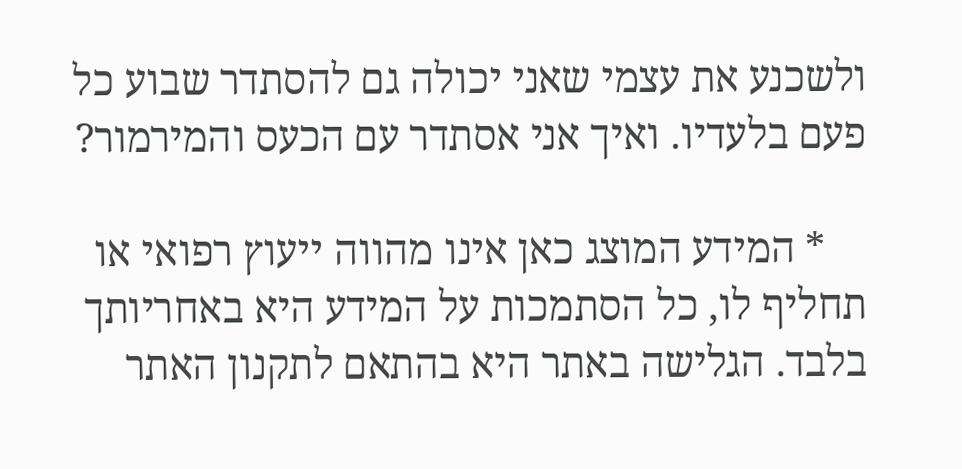ולשכנע את עצמי שאני יכולה גם להסתדר שבוע כל פעם בלעדיו. ואיך אני אסתדר עם הכעס והמירמור?

    * המידע המוצג כאן אינו מהווה ייעוץ רפואי או תחליף לו, כל הסתמכות על המידע היא באחריותך בלבד. הגלישה באתר היא בהתאם לתקנון האתר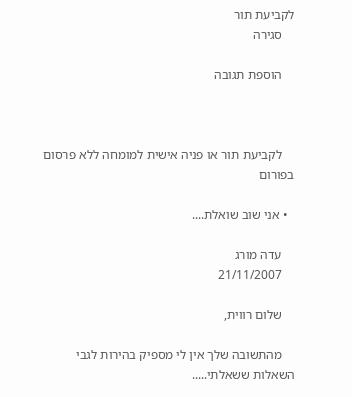לקביעת תור
    סגירה

    הוספת תגובה



    לקביעת תור או פניה אישית למומחה ללא פרסום בפורום

  • אני שוב שואלת....

    עדה מורג
    21/11/2007

    שלום רווית,

    מהתשובה שלך אין לי מספיק בהירות לגבי השאלות ששאלתי.....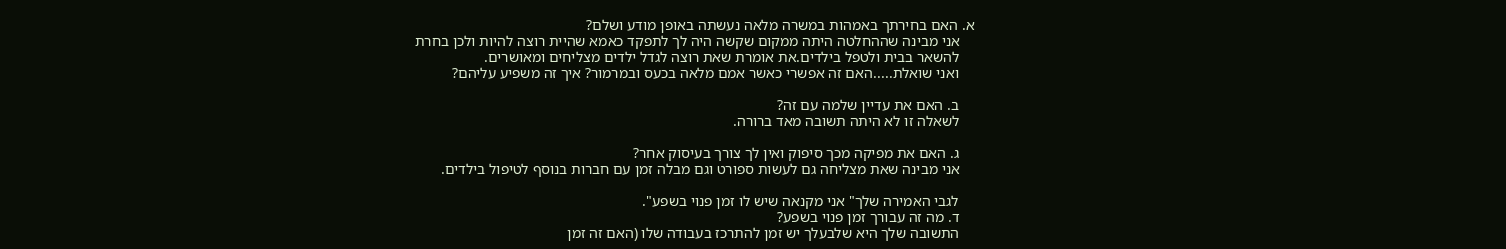א. האם בחירתך באמהות במשרה מלאה נעשתה באופן מודע ושלם?
    אני מבינה שההחלטה היתה ממקום שקשה היה לך לתפקד כאמא שהיית רוצה להיות ולכן בחרת
    להשאר בבית ולטפל בילדים.את אומרת שאת רוצה לגדל ילדים מצליחים ומאושרים.
    ואני שואלת.....האם זה אפשרי כאשר אמם מלאה בכעס ובמרמור? איך זה משפיע עליהם?

    ב. האם את עדיין שלמה עם זה?
    לשאלה זו לא היתה תשובה מאד ברורה.

    ג. האם את מפיקה מכך סיפוק ואין לך צורך בעיסוק אחר?
    אני מבינה שאת מצליחה גם לעשות ספורט וגם מבלה זמן עם חברות בנוסף לטיפול בילדים.

    לגבי האמירה שלך" אני מקנאה שיש לו זמן פנוי בשפע".
    ד. מה זה עבורך זמן פנוי בשפע?
    התשובה שלך היא שלבעלך יש זמן להתרכז בעבודה שלו (האם זה זמן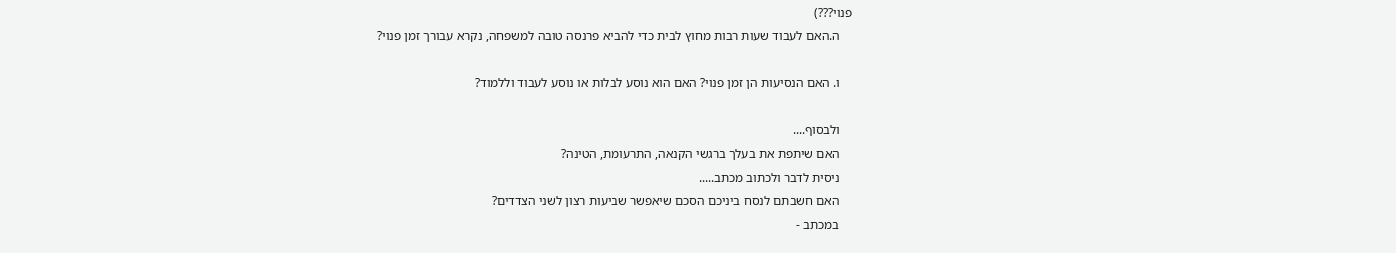פנוי???)
    ה.האם לעבוד שעות רבות מחוץ לבית כדי להביא פרנסה טובה למשפחה, נקרא עבורך זמן פנוי?

    ו. האם הנסיעות הן זמן פנוי? האם הוא נוסע לבלות או נוסע לעבוד וללמוד?

    ולבסוף....
    האם שיתפת את בעלך ברגשי הקנאה, התרעומת, הטינה?
    ניסית לדבר ולכתוב מכתב.....
    האם חשבתם לנסח ביניכם הסכם שיאפשר שביעות רצון לשני הצדדים?
    במכתב -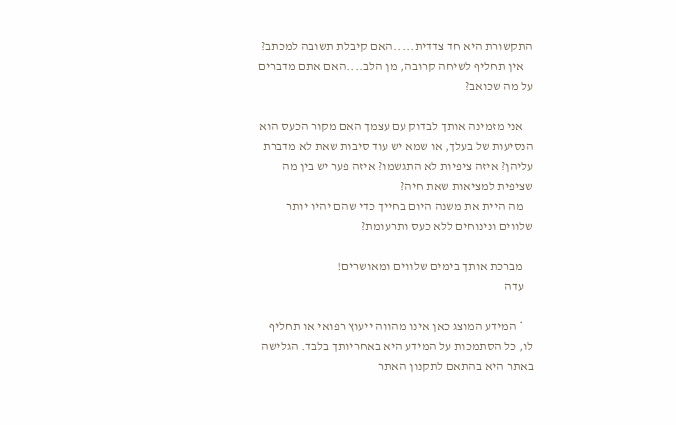התקשורת היא חד צדדית.....האם קיבלת תשובה למכתב?
    אין תחליף לשיחה קרובה, מן הלב....האם אתם מדברים על מה שכואב?

    אני מזמינה אותך לבדוק עם עצמך האם מקור הכעס הוא הנסיעות של בעלך, או שמא יש עוד סיבות שאת לא מדברת עליהן? איזה ציפיות לא התגשמו? איזה פער יש בין מה שציפית למציאות שאת חיה?
    מה היית את משנה היום בחייך כדי שהם יהיו יותר שלווים ונינוחים ללא כעס ותרעומת?

    מברכת אותך בימים שלווים ומאושרים!
    עדה

    * המידע המוצג כאן אינו מהווה ייעוץ רפואי או תחליף לו, כל הסתמכות על המידע היא באחריותך בלבד. הגלישה באתר היא בהתאם לתקנון האתר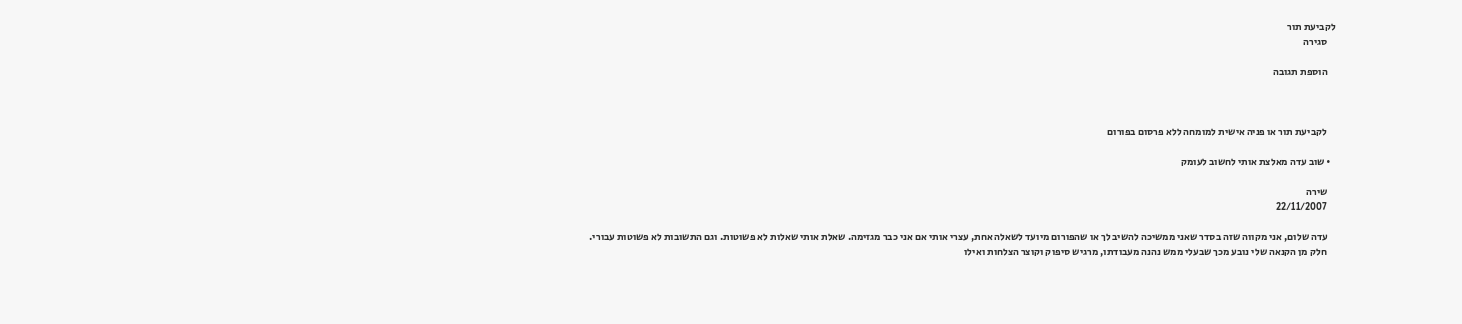לקביעת תור
    סגירה

    הוספת תגובה



    לקביעת תור או פניה אישית למומחה ללא פרסום בפורום

  • שוב עדה מאלצת אותי לחשוב לעומק

    שירה
    22/11/2007

    עדה שלום, אני מקווה שזה בסדר שאני ממשיכה להשיב לך או שהפורום מיועד לשאלה אחת, עצרי אותי אם אני כבר מגזימה. שאלת אותי שאלות לא פשוטות. וגם התשובות לא פשוטות עבורי.
    חלק מן הקנאה שלי נובע מכך שבעלי ממש נהנה מעבודתו, מרגיש סיפוק וקוצר הצלחות ואילו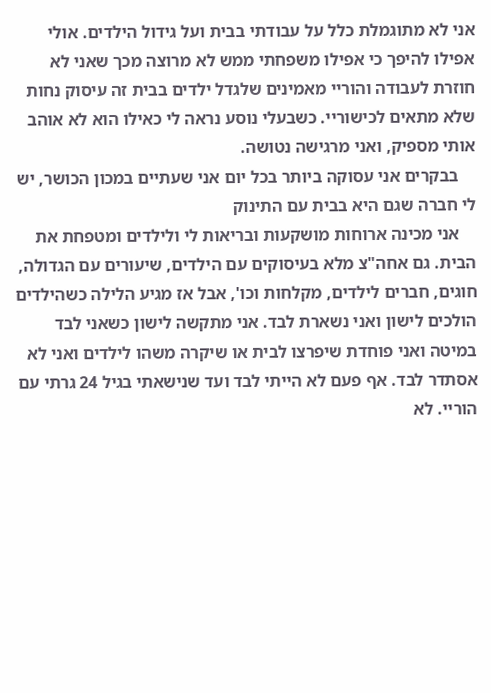אני לא מתוגמלת כלל על עבודתי בבית ועל גידול הילדים. אולי אפילו להיפך כי אפילו משפחתי ממש לא מרוצה מכך שאני לא חוזרת לעבודה והוריי מאמינים שלגדל ילדים בבית זה עיסוק נחות שלא מתאים לכישוריי. כשבעלי נוסע נראה לי כאילו הוא לא אוהב אותי מספיק, ואני מרגישה נטושה.
    בבקרים אני עסוקה ביותר בכל יום אני שעתיים במכון הכושר, יש לי חברה שגם היא בבית עם התינוק
    אני מכינה ארוחות מושקעות ובריאות לי ולילדים ומטפחת את הבית. גם אחה"צ מלא בעיסוקים עם הילדים, שיעורים עם הגדולה, חוגים, חברים לילדים, מקלחות וכו', אבל אז מגיע הלילה כשהילדים הולכים לישון ואני נשארת לבד. אני מתקשה לישון כשאני לבד במיטה ואני פוחדת שיפרצו לבית או שיקרה משהו לילדים ואני לא אסתדר לבד. אף פעם לא הייתי לבד ועד שנישאתי בגיל 24 גרתי עם הוריי. לא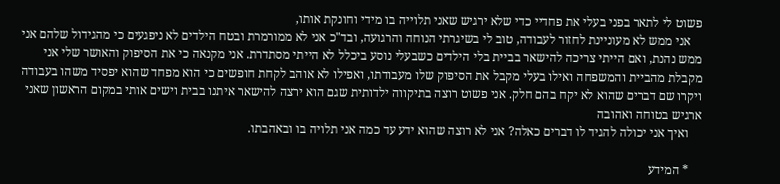פשוט לי לתאר בפני בעלי את פחדיי כדי שלא ירגיש שאני תלוייה בו מידי וחונקת אותו,
    אני ממש לא מעוניינת לחזור לעבודה, טוב לי בשיגרתי הנוחה והרגועה, ובד"כ אני לא ממורמרת ובטח הילדים לא ניפגעים כי מהגידול שלהם אני ממש נהנת, ואם הייתי צריכה להישאר בביית בלי הילדים כשבעלי נוסע ביכלל לא הייתי מסתדרת. אני מקנאה כי את הסיפוק והאושר שלי אני מקבלת מהביית והמשפחה ואילו בעלי מקבל את הסיפוק שלו מעבודתו, ואפילו לא אוהב לקחת חופשים כי הוא מפחד שהוא יפסיד משהו בעבודה ויקרו שם דברים שהוא לא יקח בהם חלק. אני פשוט רוצה בתיקווה ילדותית שגם הוא ירצה להישאר איתנו בבית וישים אותי במקום הראשון שאני ארגיש בטוחה ואהובה
    ואיך אני יכולה להגיד לו דברים כאלה? אני לא רוצה שהוא ידע עד כמה אני תלויה בו ובאהבתו.

    * המידע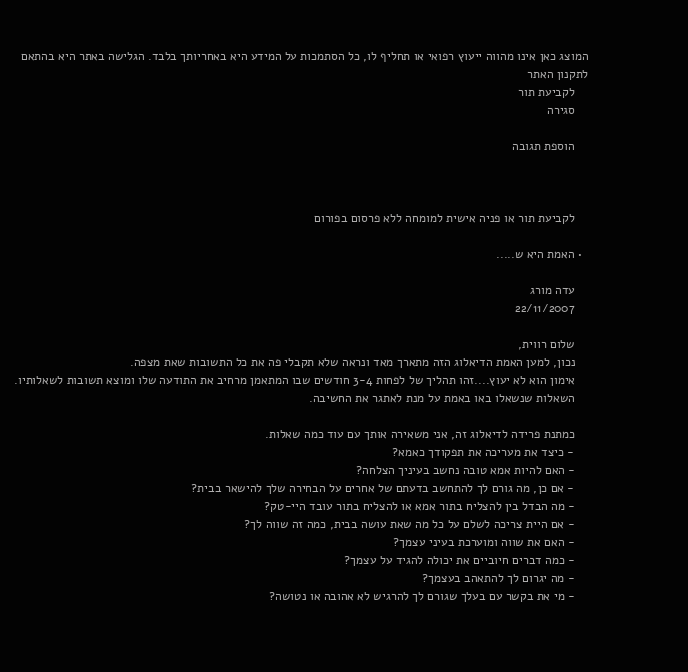המוצג כאן אינו מהווה ייעוץ רפואי או תחליף לו, כל הסתמכות על המידע היא באחריותך בלבד. הגלישה באתר היא בהתאם לתקנון האתר
    לקביעת תור
    סגירה

    הוספת תגובה



    לקביעת תור או פניה אישית למומחה ללא פרסום בפורום

  • האמת היא ש.....

    עדה מורג
    22/11/2007

    שלום רווית,
    נכון, למען האמת הדיאלוג הזה מתארך מאד ונראה שלא תקבלי פה את כל התשובות שאת מצפה.
    אימון הוא לא יעוץ....זהו תהליך של לפחות 3-4 חודשים שבו המתאמן מרחיב את התודעה שלו ומוצא תשובות לשאלותיו.
    השאלות שנשאלו באו באמת על מנת לאתגר את החשיבה.

    כמתנת פרידה לדיאלוג זה, אני משאירה אותך עם עוד כמה שאלות.
    - כיצד את מעריכה את תפקודך כאמא?
    - האם להיות אמא טובה נחשב בעיניך הצלחה?
    - אם כן, מה גורם לך להתחשב בדעתם של אחרים על הבחירה שלך להישאר בבית?
    - מה הבדל בין להצליח בתור אמא או להצליח בתור עובד היי-טק?
    - אם היית צריכה לשלם על כל מה שאת עושה בבית, כמה זה שווה לך?
    - האם את שווה ומוערכת בעיני עצמך?
    - כמה דברים חיוביים את יכולה להגיד על עצמך?
    - מה יגרום לך להתאהב בעצמך?
    - מי את בקשר עם בעלך שגורם לך להרגיש לא אהובה או נטושה?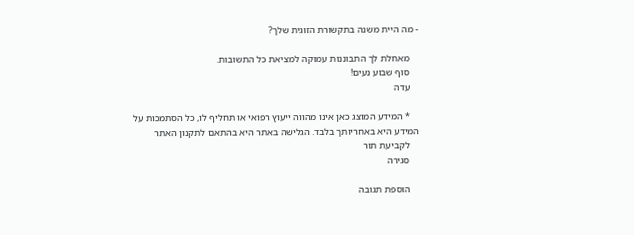- מה היית משנה בתקשורת הזוגית שלך?

    מאחלת לך התבוננות עמוקה למציאת כל התשובות.
    סוף שבוע נעים!
    עדה

    * המידע המוצג כאן אינו מהווה ייעוץ רפואי או תחליף לו, כל הסתמכות על המידע היא באחריותך בלבד. הגלישה באתר היא בהתאם לתקנון האתר
    לקביעת תור
    סגירה

    הוספת תגובה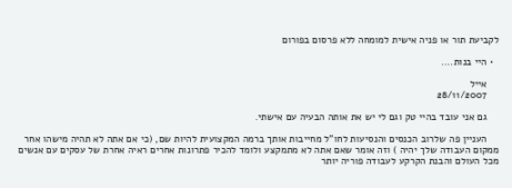לקביעת תור או פניה אישית למומחה ללא פרסום בפורום

  • היי בנות....

    אייל
    28/11/2007

    גם אני עובד בהיי טק וגם לי יש את אותה הבעיה עם אישתי.

    העניין פה שלרוב הכנסים והנסיעות לחו"ל מחייבות אותך ברמה המקצועית להיות שם, (כי אם אתה לא תהיה מישהו אחר ממקום העבודה שלך יהיה ) וזה אומר שאם אתה לא מתמקצע ולומד להכיר פתרונות אחרים ראיה אחרת של עסקים עם אנשים מכל העולם והבנת הקרקע לעבודה פוריה יותר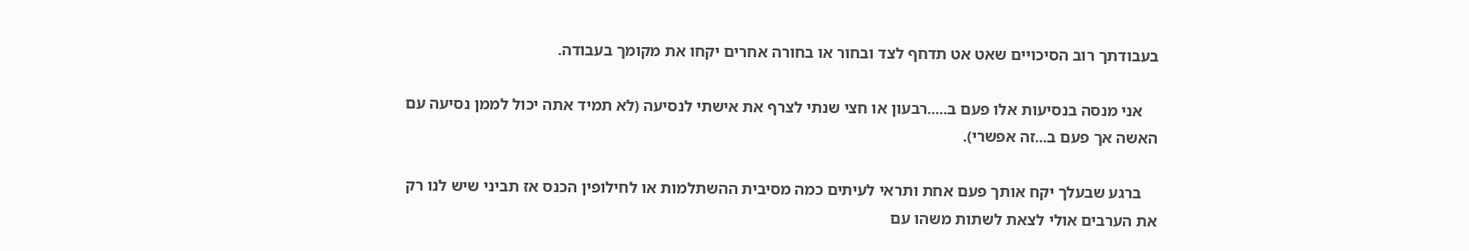בעבודתך רוב הסיכויים שאט אט תדחף לצד ובחור או בחורה אחרים יקחו את מקומך בעבודה.

    אני מנסה בנסיעות אלו פעם ב.....רבעון או חצי שנתי לצרף את אישתי לנסיעה (לא תמיד אתה יכול לממן נסיעה עם האשה אך פעם ב...זה אפשרי).

    ברגע שבעלך יקח אותך פעם אחת ותראי לעיתים כמה מסיבית ההשתלמות או לחילופין הכנס אז תביני שיש לנו רק את הערבים אולי לצאת לשתות משהו עם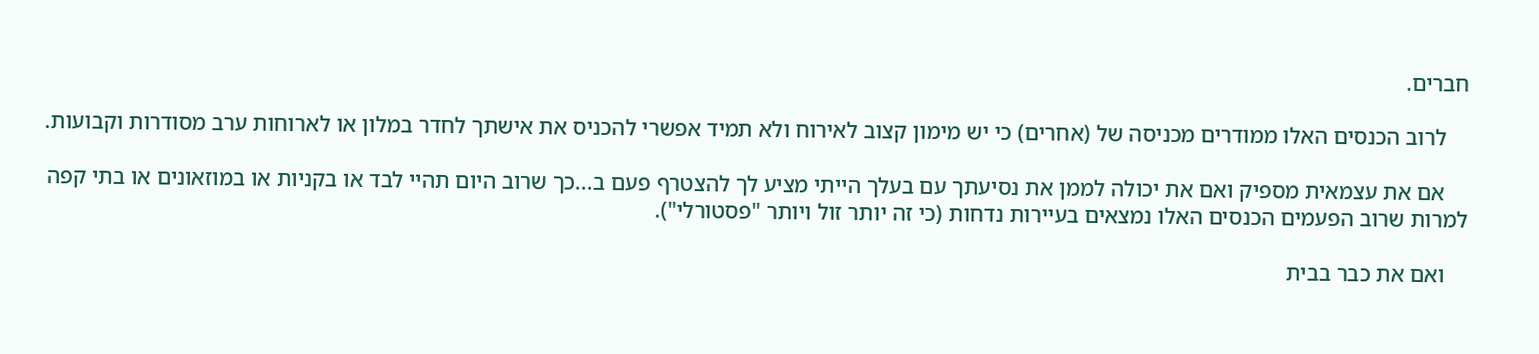חברים.

    לרוב הכנסים האלו ממודרים מכניסה של (אחרים) כי יש מימון קצוב לאירוח ולא תמיד אפשרי להכניס את אישתך לחדר במלון או לארוחות ערב מסודרות וקבועות.

    אם את עצמאית מספיק ואם את יכולה לממן את נסיעתך עם בעלך הייתי מציע לך להצטרף פעם ב...כך שרוב היום תהיי לבד או בקניות או במוזאונים או בתי קפה למרות שרוב הפעמים הכנסים האלו נמצאים בעיירות נדחות (כי זה יותר זול ויותר "פסטורלי").

    ואם את כבר בבית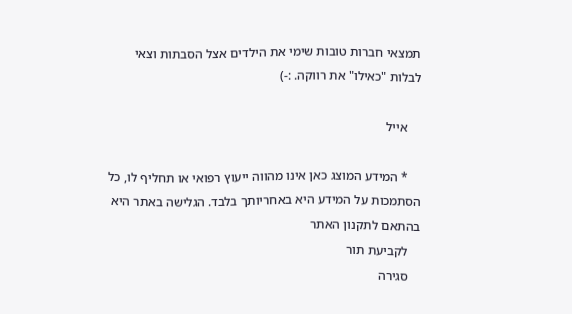תמצאי חברות טובות שימי את הילדים אצל הסבתות וצאי לבלות "כאילו" את רווקה. :-)

    אייל

    * המידע המוצג כאן אינו מהווה ייעוץ רפואי או תחליף לו, כל הסתמכות על המידע היא באחריותך בלבד. הגלישה באתר היא בהתאם לתקנון האתר
    לקביעת תור
    סגירה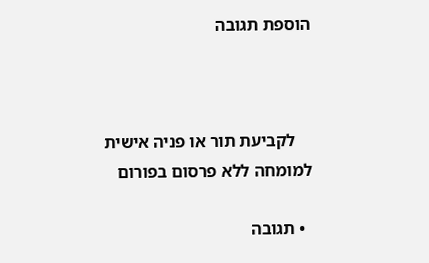הוספת תגובה



    לקביעת תור או פניה אישית למומחה ללא פרסום בפורום

  • תגובה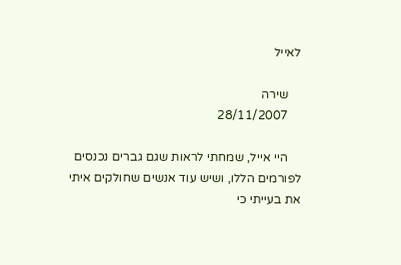לאייל

    שירה
    28/11/2007

    היי אייל, שמחתי לראות שגם גברים נכנסים לפורמים הללו, ושיש עוד אנשים שחולקים איתי את בעייתי כי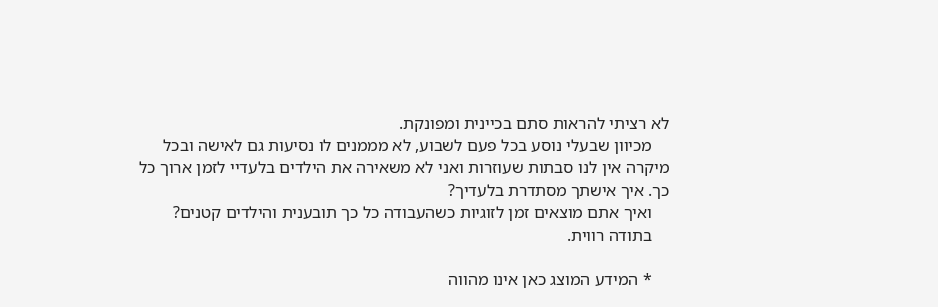לא רציתי להראות סתם בכיינית ומפונקת.
    מכיוון שבעלי נוסע בכל פעם לשבוע, לא מממנים לו נסיעות גם לאישה ובכל מיקרה אין לנו סבתות שעוזרות ואני לא משאירה את הילדים בלעדיי לזמן ארוך כל כך. איך אישתך מסתדרת בלעדיך?
    ואיך אתם מוצאים זמן לזוגיות כשהעבודה כל כך תובענית והילדים קטנים?
    בתודה רווית.

    * המידע המוצג כאן אינו מהווה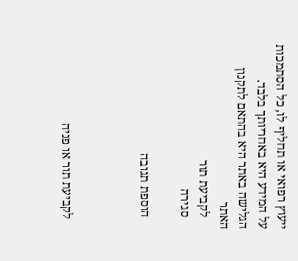ייעוץ רפואי או תחליף לו, כל הסתמכות על המידע היא באחריותך בלבד. הגלישה באתר היא בהתאם לתקנון האתר
    לקביעת תור
    סגירה

    הוספת תגובה



    לקביעת תור או פניה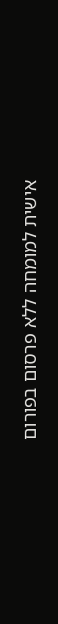אישית למומחה ללא פרסום בפורום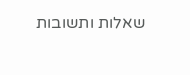שאלות ותשובות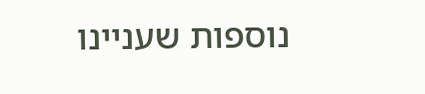נוספות שעניינו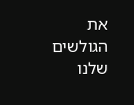את הגולשים שלנו